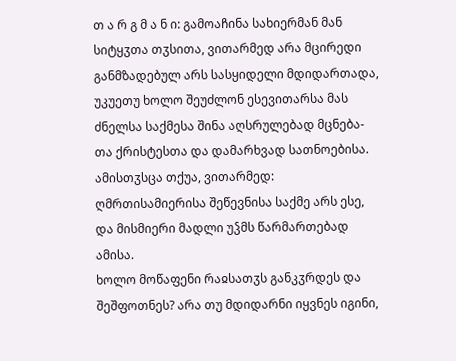თ ა რ გ მ ა ნ ი: გამოაჩინა სახიერმან მან სიტყჳთა თჳსითა, ვითარმედ არა მცირედი განმზადებულ არს სასყიდელი მდიდართადა, უკუეთუ ხოლო შეუძლონ ესევითარსა მას ძნელსა საქმესა შინა აღსრულებად მცნება-თა ქრისტესთა და დამარხვად სათნოებისა. ამისთჳსცა თქუა, ვითარმედ: ღმრთისამიერისა შეწევნისა საქმე არს ესე, და მისმიერი მადლი უჴმს წარმართებად ამისა.
ხოლო მოწაფენი რაჲსათჳს განკჳრდეს და შეშფოთნეს? არა თუ მდიდარნი იყვნეს იგინი,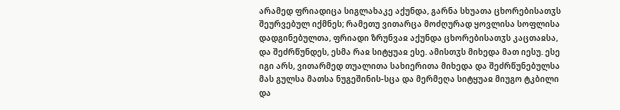არამედ ფრიადიცა სიგლახაკე აქუნდა, გარნა სხუათა ცხორებისათჳს შეურვებულ იქმნეს; რამეთუ ვითარცა მოძღურად ყოვლისა სოფლისა დადგინებულთა, ფრიადი ზრუნვაჲ აქუნდა ცხორებისათჳს კაცთაჲსა, და შეძრწუნდეს, ესმა რაჲ სიტყუაჲ ესე. ამისთჳს მიხედა მათ იესუ. ესე იგი არს, ვითარმედ თუალითა სახიერითა მიხედა და შეძრწუნებულსა მას გულსა მათსა ნუგეშინის-სცა და მერმეღა სიტყუაჲ მიუგო ტკბილი და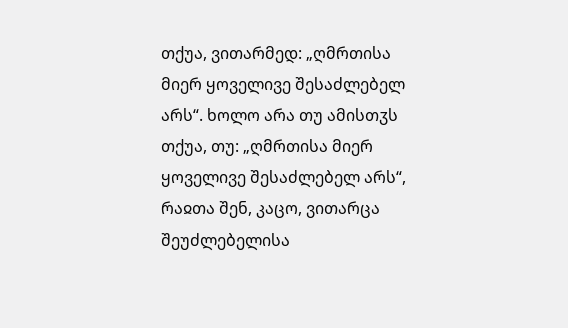თქუა, ვითარმედ: „ღმრთისა მიერ ყოველივე შესაძლებელ არს“. ხოლო არა თუ ამისთჳს თქუა, თუ: „ღმრთისა მიერ ყოველივე შესაძლებელ არს“, რაჲთა შენ, კაცო, ვითარცა შეუძლებელისა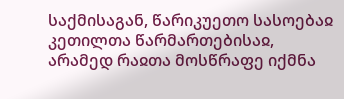საქმისაგან, წარიკუეთო სასოებაჲ კეთილთა წარმართებისაჲ, არამედ რაჲთა მოსწრაფე იქმნა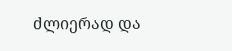ძლიერად და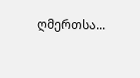ღმერთსა...